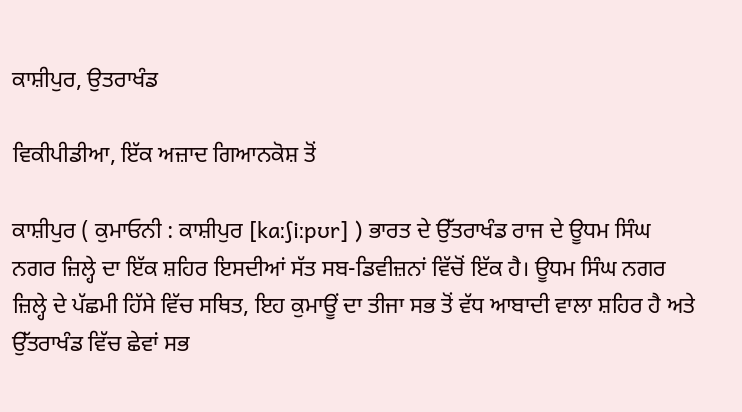ਕਾਸ਼ੀਪੁਰ, ਉਤਰਾਖੰਡ

ਵਿਕੀਪੀਡੀਆ, ਇੱਕ ਅਜ਼ਾਦ ਗਿਆਨਕੋਸ਼ ਤੋਂ

ਕਾਸ਼ੀਪੁਰ ( ਕੁਮਾਓਨੀ : ਕਾਸ਼ੀਪੁਰ [kaːʃiːpʊr] ) ਭਾਰਤ ਦੇ ਉੱਤਰਾਖੰਡ ਰਾਜ ਦੇ ਊਧਮ ਸਿੰਘ ਨਗਰ ਜ਼ਿਲ੍ਹੇ ਦਾ ਇੱਕ ਸ਼ਹਿਰ ਇਸਦੀਆਂ ਸੱਤ ਸਬ-ਡਿਵੀਜ਼ਨਾਂ ਵਿੱਚੋਂ ਇੱਕ ਹੈ। ਊਧਮ ਸਿੰਘ ਨਗਰ ਜ਼ਿਲ੍ਹੇ ਦੇ ਪੱਛਮੀ ਹਿੱਸੇ ਵਿੱਚ ਸਥਿਤ, ਇਹ ਕੁਮਾਊਂ ਦਾ ਤੀਜਾ ਸਭ ਤੋਂ ਵੱਧ ਆਬਾਦੀ ਵਾਲਾ ਸ਼ਹਿਰ ਹੈ ਅਤੇ ਉੱਤਰਾਖੰਡ ਵਿੱਚ ਛੇਵਾਂ ਸਭ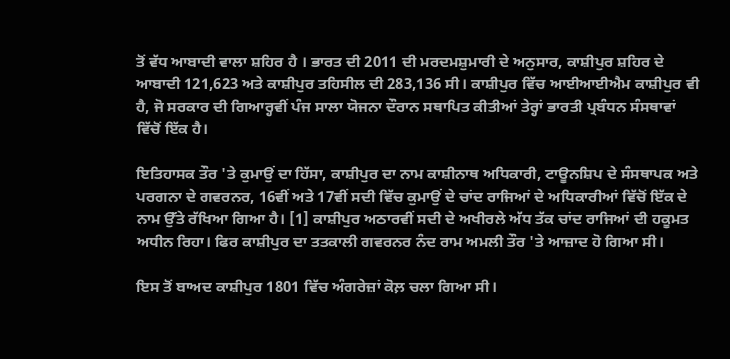ਤੋਂ ਵੱਧ ਆਬਾਦੀ ਵਾਲਾ ਸ਼ਹਿਰ ਹੈ । ਭਾਰਤ ਦੀ 2011 ਦੀ ਮਰਦਮਸ਼ੁਮਾਰੀ ਦੇ ਅਨੁਸਾਰ, ਕਾਸ਼ੀਪੁਰ ਸ਼ਹਿਰ ਦੇ ਆਬਾਦੀ 121,623 ਅਤੇ ਕਾਸ਼ੀਪੁਰ ਤਹਿਸੀਲ ਦੀ 283,136 ਸੀ। ਕਾਸ਼ੀਪੁਰ ਵਿੱਚ ਆਈਆਈਐਮ ਕਾਸ਼ੀਪੁਰ ਵੀ ਹੈ, ਜੋ ਸਰਕਾਰ ਦੀ ਗਿਆਰ੍ਹਵੀਂ ਪੰਜ ਸਾਲਾ ਯੋਜਨਾ ਦੌਰਾਨ ਸਥਾਪਿਤ ਕੀਤੀਆਂ ਤੇਰ੍ਹਾਂ ਭਾਰਤੀ ਪ੍ਰਬੰਧਨ ਸੰਸਥਾਵਾਂ ਵਿੱਚੋਂ ਇੱਕ ਹੈ।

ਇਤਿਹਾਸਕ ਤੌਰ 'ਤੇ ਕੁਮਾਉਂ ਦਾ ਹਿੱਸਾ, ਕਾਸ਼ੀਪੁਰ ਦਾ ਨਾਮ ਕਾਸ਼ੀਨਾਥ ਅਧਿਕਾਰੀ, ਟਾਊਨਸ਼ਿਪ ਦੇ ਸੰਸਥਾਪਕ ਅਤੇ ਪਰਗਨਾ ਦੇ ਗਵਰਨਰ, 16ਵੀਂ ਅਤੇ 17ਵੀਂ ਸਦੀ ਵਿੱਚ ਕੁਮਾਉਂ ਦੇ ਚਾਂਦ ਰਾਜਿਆਂ ਦੇ ਅਧਿਕਾਰੀਆਂ ਵਿੱਚੋਂ ਇੱਕ ਦੇ ਨਾਮ ਉੱਤੇ ਰੱਖਿਆ ਗਿਆ ਹੈ। [1] ਕਾਸ਼ੀਪੁਰ ਅਠਾਰਵੀਂ ਸਦੀ ਦੇ ਅਖੀਰਲੇ ਅੱਧ ਤੱਕ ਚਾਂਦ ਰਾਜਿਆਂ ਦੀ ਹਕੂਮਤ ਅਧੀਨ ਰਿਹਾ। ਫਿਰ ਕਾਸ਼ੀਪੁਰ ਦਾ ਤਤਕਾਲੀ ਗਵਰਨਰ ਨੰਦ ਰਾਮ ਅਮਲੀ ਤੌਰ 'ਤੇ ਆਜ਼ਾਦ ਹੋ ਗਿਆ ਸੀ।

ਇਸ ਤੋਂ ਬਾਅਦ ਕਾਸ਼ੀਪੁਰ 1801 ਵਿੱਚ ਅੰਗਰੇਜ਼ਾਂ ਕੋਲ਼ ਚਲਾ ਗਿਆ ਸੀ।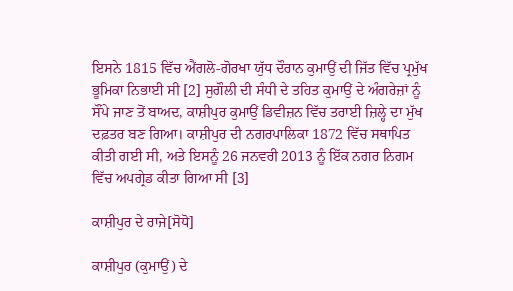ਇਸਨੇ 1815 ਵਿੱਚ ਐਂਗਲੋ-ਗੋਰਖਾ ਯੁੱਧ ਦੌਰਾਨ ਕੁਮਾਉਂ ਦੀ ਜਿੱਤ ਵਿੱਚ ਪ੍ਰਮੁੱਖ ਭੂਮਿਕਾ ਨਿਭਾਈ ਸੀ [2] ਸੁਗੌਲੀ ਦੀ ਸੰਧੀ ਦੇ ਤਹਿਤ ਕੁਮਾਉਂ ਦੇ ਅੰਗਰੇਜ਼ਾਂ ਨੂੰ ਸੌਂਪੇ ਜਾਣ ਤੋਂ ਬਾਅਦ, ਕਾਸ਼ੀਪੁਰ ਕੁਮਾਉਂ ਡਿਵੀਜ਼ਨ ਵਿੱਚ ਤਰਾਈ ਜ਼ਿਲ੍ਹੇ ਦਾ ਮੁੱਖ ਦਫ਼ਤਰ ਬਣ ਗਿਆ। ਕਾਸ਼ੀਪੁਰ ਦੀ ਨਗਰਪਾਲਿਕਾ 1872 ਵਿੱਚ ਸਥਾਪਿਤ ਕੀਤੀ ਗਈ ਸੀ, ਅਤੇ ਇਸਨੂੰ 26 ਜਨਵਰੀ 2013 ਨੂੰ ਇੱਕ ਨਗਰ ਨਿਗਮ ਵਿੱਚ ਅਪਗ੍ਰੇਡ ਕੀਤਾ ਗਿਆ ਸੀ [3]

ਕਾਸ਼ੀਪੁਰ ਦੇ ਰਾਜੇ[ਸੋਧੋ]

ਕਾਸ਼ੀਪੁਰ (ਕੁਮਾਉਂ) ਦੇ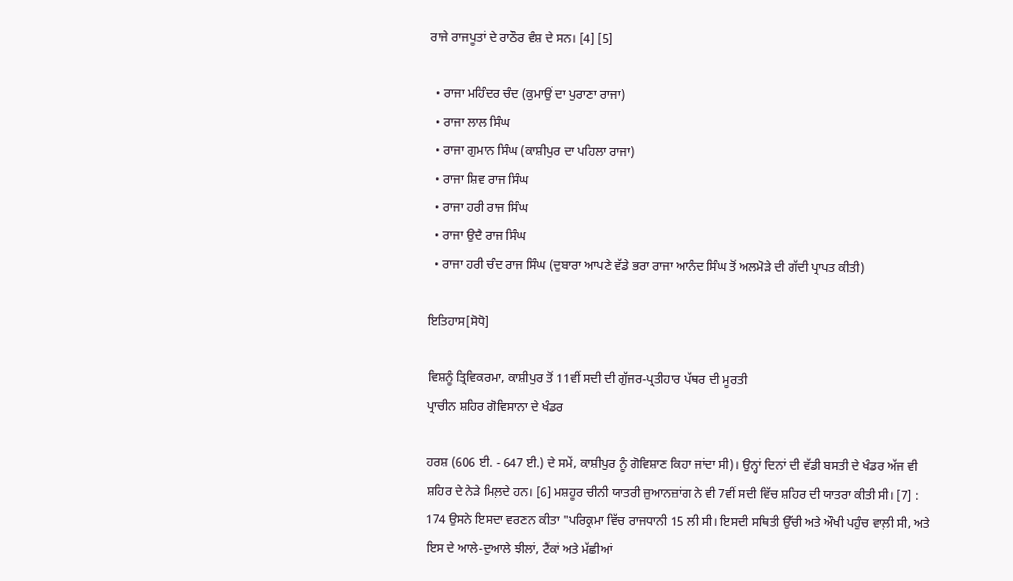ਰਾਜੇ ਰਾਜਪੂਤਾਂ ਦੇ ਰਾਠੌਰ ਵੰਸ਼ ਦੇ ਸਨ। [4] [5]

  • ਰਾਜਾ ਮਹਿੰਦਰ ਚੰਦ (ਕੁਮਾਉਂ ਦਾ ਪੁਰਾਣਾ ਰਾਜਾ)
  • ਰਾਜਾ ਲਾਲ ਸਿੰਘ
  • ਰਾਜਾ ਗੁਮਾਨ ਸਿੰਘ (ਕਾਸ਼ੀਪੁਰ ਦਾ ਪਹਿਲਾ ਰਾਜਾ)
  • ਰਾਜਾ ਸ਼ਿਵ ਰਾਜ ਸਿੰਘ
  • ਰਾਜਾ ਹਰੀ ਰਾਜ ਸਿੰਘ
  • ਰਾਜਾ ਉਦੈ ਰਾਜ ਸਿੰਘ
  • ਰਾਜਾ ਹਰੀ ਚੰਦ ਰਾਜ ਸਿੰਘ (ਦੁਬਾਰਾ ਆਪਣੇ ਵੱਡੇ ਭਰਾ ਰਾਜਾ ਆਨੰਦ ਸਿੰਘ ਤੋਂ ਅਲਮੋੜੇ ਦੀ ਗੱਦੀ ਪ੍ਰਾਪਤ ਕੀਤੀ)

ਇਤਿਹਾਸ[ਸੋਧੋ]

ਵਿਸ਼ਨੂੰ ਤ੍ਰਿਵਿਕਰਮਾ, ਕਾਸ਼ੀਪੁਰ ਤੋਂ 11ਵੀਂ ਸਦੀ ਦੀ ਗੁੱਜਰ-ਪ੍ਰਤੀਹਾਰ ਪੱਥਰ ਦੀ ਮੂਰਤੀ
ਪ੍ਰਾਚੀਨ ਸ਼ਹਿਰ ਗੋਵਿਸਾਨਾ ਦੇ ਖੰਡਰ

ਹਰਸ਼ (606 ਈ. - 647 ਈ.) ਦੇ ਸਮੇਂ, ਕਾਸ਼ੀਪੁਰ ਨੂੰ ਗੋਵਿਸ਼ਾਣ ਕਿਹਾ ਜਾਂਦਾ ਸੀ)। ਉਨ੍ਹਾਂ ਦਿਨਾਂ ਦੀ ਵੱਡੀ ਬਸਤੀ ਦੇ ਖੰਡਰ ਅੱਜ ਵੀ ਸ਼ਹਿਰ ਦੇ ਨੇੜੇ ਮਿਲ਼ਦੇ ਹਨ। [6] ਮਸ਼ਹੂਰ ਚੀਨੀ ਯਾਤਰੀ ਜ਼ੁਆਨਜ਼ਾਂਗ ਨੇ ਵੀ 7ਵੀਂ ਸਦੀ ਵਿੱਚ ਸ਼ਹਿਰ ਦੀ ਯਾਤਰਾ ਕੀਤੀ ਸੀ। [7] : 174 ਉਸਨੇ ਇਸਦਾ ਵਰਣਨ ਕੀਤਾ "ਪਰਿਕ੍ਰਮਾ ਵਿੱਚ ਰਾਜਧਾਨੀ 15 ਲੀ ਸੀ। ਇਸਦੀ ਸਥਿਤੀ ਉੱਚੀ ਅਤੇ ਔਖੀ ਪਹੁੰਚ ਵਾਲ਼ੀ ਸੀ, ਅਤੇ ਇਸ ਦੇ ਆਲੇ-ਦੁਆਲੇ ਝੀਲਾਂ, ਟੈਂਕਾਂ ਅਤੇ ਮੱਛੀਆਂ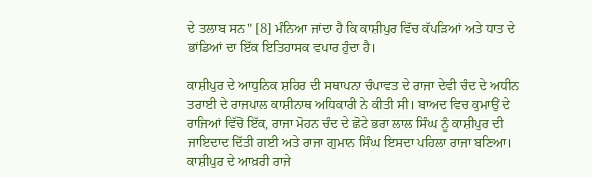ਦੇ ਤਲਾਬ ਸਨ" [8] ਮੰਨਿਆ ਜਾਂਦਾ ਹੈ ਕਿ ਕਾਸ਼ੀਪੁਰ ਵਿੱਚ ਕੱਪੜਿਆਂ ਅਤੇ ਧਾਤ ਦੇ ਭਾਂਡਿਆਂ ਦਾ ਇੱਕ ਇਤਿਹਾਸਕ ਵਪਾਰ ਹੁੰਦਾ ਹੈ।

ਕਾਸ਼ੀਪੁਰ ਦੇ ਆਧੁਨਿਕ ਸ਼ਹਿਰ ਦੀ ਸਥਾਪਨਾ ਚੰਪਾਵਤ ਦੇ ਰਾਜਾ ਦੇਵੀ ਚੰਦ ਦੇ ਅਧੀਨ ਤਰਾਈ ਦੇ ਰਾਜਪਾਲ ਕਾਸ਼ੀਨਾਥ ਅਧਿਕਾਰੀ ਨੇ ਕੀਤੀ ਸੀ। ਬਾਅਦ ਵਿਚ ਕੁਮਾਉਂ ਦੇ ਰਾਜਿਆਂ ਵਿੱਚੋਂ ਇੱਕ, ਰਾਜਾ ਮੋਹਨ ਚੰਦ ਦੇ ਛੋਟੇ ਭਰਾ ਲਾਲ ਸਿੰਘ ਨੂੰ ਕਾਸ਼ੀਪੁਰ ਦੀ ਜਾਇਦਾਦ ਦਿੱਤੀ ਗਈ ਅਤੇ ਰਾਜਾ ਗੁਮਾਨ ਸਿੰਘ ਇਸਦਾ ਪਹਿਲਾ ਰਾਜਾ ਬਣਿਆ। ਕਾਸ਼ੀਪੁਰ ਦੇ ਆਖ਼ਰੀ ਰਾਜੇ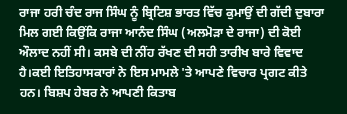ਰਾਜਾ ਹਰੀ ਚੰਦ ਰਾਜ ਸਿੰਘ ਨੂੰ ਬ੍ਰਿਟਿਸ਼ ਭਾਰਤ ਵਿੱਚ ਕੁਮਾਉਂ ਦੀ ਗੱਦੀ ਦੁਬਾਰਾ ਮਿਲ ਗਈ ਕਿਉਂਕਿ ਰਾਜਾ ਆਨੰਦ ਸਿੰਘ (ਅਲਮੋੜਾ ਦੇ ਰਾਜਾ) ਦੀ ਕੋਈ ਔਲਾਦ ਨਹੀਂ ਸੀ। ਕਸਬੇ ਦੀ ਨੀਂਹ ਰੱਖਣ ਦੀ ਸਹੀ ਤਾਰੀਖ ਬਾਰੇ ਵਿਵਾਦ ਹੈ।ਕਈ ਇਤਿਹਾਸਕਾਰਾਂ ਨੇ ਇਸ ਮਾਮਲੇ 'ਤੇ ਆਪਣੇ ਵਿਚਾਰ ਪ੍ਰਗਟ ਕੀਤੇ ਹਨ। ਬਿਸ਼ਪ ਹੇਬਰ ਨੇ ਆਪਣੀ ਕਿਤਾਬ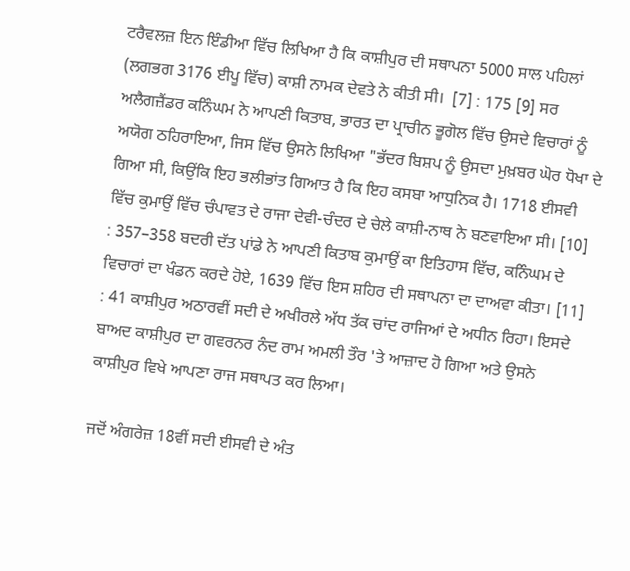ਟਰੈਵਲਜ਼ ਇਨ ਇੰਡੀਆ ਵਿੱਚ ਲਿਖਿਆ ਹੈ ਕਿ ਕਾਸ਼ੀਪੁਰ ਦੀ ਸਥਾਪਨਾ 5000 ਸਾਲ ਪਹਿਲਾਂ (ਲਗਭਗ 3176 ਈਪੂ ਵਿੱਚ) ਕਾਸ਼ੀ ਨਾਮਕ ਦੇਵਤੇ ਨੇ ਕੀਤੀ ਸੀ।  [7] : 175 [9] ਸਰ ਅਲੈਗਜ਼ੈਂਡਰ ਕਨਿੰਘਮ ਨੇ ਆਪਣੀ ਕਿਤਾਬ, ਭਾਰਤ ਦਾ ਪ੍ਰਾਚੀਨ ਭੂਗੋਲ ਵਿੱਚ ਉਸਦੇ ਵਿਚਾਰਾਂ ਨੂੰ ਅਯੋਗ ਠਹਿਰਾਇਆ, ਜਿਸ ਵਿੱਚ ਉਸਨੇ ਲਿਖਿਆ "ਭੱਦਰ ਬਿਸ਼ਪ ਨੂੰ ਉਸਦਾ ਮੁਖ਼ਬਰ ਘੋਰ ਧੋਖਾ ਦੇ ਗਿਆ ਸੀ, ਕਿਉਂਕਿ ਇਹ ਭਲੀਭਾਂਤ ਗਿਆਤ ਹੈ ਕਿ ਇਹ ਕਸਬਾ ਆਧੁਨਿਕ ਹੈ। 1718 ਈਸਵੀ ਵਿੱਚ ਕੁਮਾਉਂ ਵਿੱਚ ਚੰਪਾਵਤ ਦੇ ਰਾਜਾ ਦੇਵੀ-ਚੰਦਰ ਦੇ ਚੇਲੇ ਕਾਸ਼ੀ-ਨਾਥ ਨੇ ਬਣਵਾਇਆ ਸੀ। [10] : 357–358 ਬਦਰੀ ਦੱਤ ਪਾਂਡੇ ਨੇ ਆਪਣੀ ਕਿਤਾਬ ਕੁਮਾਉਂ ਕਾ ਇਤਿਹਾਸ ਵਿੱਚ, ਕਨਿੰਘਮ ਦੇ ਵਿਚਾਰਾਂ ਦਾ ਖੰਡਨ ਕਰਦੇ ਹੋਏ, 1639 ਵਿੱਚ ਇਸ ਸ਼ਹਿਰ ਦੀ ਸਥਾਪਨਾ ਦਾ ਦਾਅਵਾ ਕੀਤਾ। [11] : 41 ਕਾਸ਼ੀਪੁਰ ਅਠਾਰਵੀਂ ਸਦੀ ਦੇ ਅਖੀਰਲੇ ਅੱਧ ਤੱਕ ਚਾਂਦ ਰਾਜਿਆਂ ਦੇ ਅਧੀਨ ਰਿਹਾ। ਇਸਦੇ ਬਾਅਦ ਕਾਸ਼ੀਪੁਰ ਦਾ ਗਵਰਨਰ ਨੰਦ ਰਾਮ ਅਮਲੀ ਤੌਰ 'ਤੇ ਆਜ਼ਾਦ ਹੋ ਗਿਆ ਅਤੇ ਉਸਨੇ ਕਾਸ਼ੀਪੁਰ ਵਿਖੇ ਆਪਣਾ ਰਾਜ ਸਥਾਪਤ ਕਰ ਲਿਆ।

ਜਦੋਂ ਅੰਗਰੇਜ਼ 18ਵੀਂ ਸਦੀ ਈਸਵੀ ਦੇ ਅੰਤ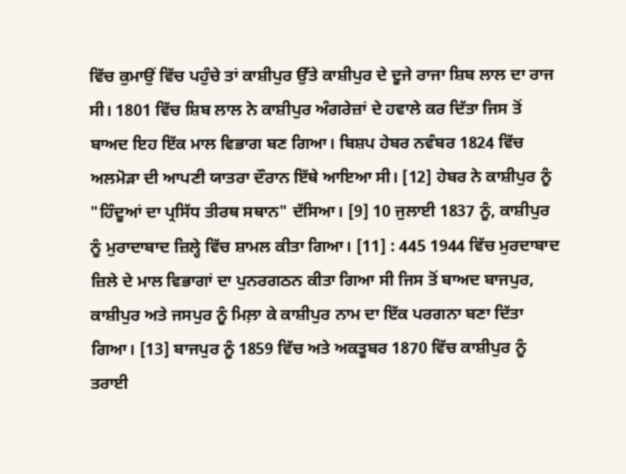ਵਿੱਚ ਕੁਮਾਉਂ ਵਿੱਚ ਪਹੁੰਚੇ ਤਾਂ ਕਾਸ਼ੀਪੁਰ ਉੱਤੇ ਕਾਸ਼ੀਪੁਰ ਦੇ ਦੂਜੇ ਰਾਜਾ ਸ਼ਿਬ ਲਾਲ ਦਾ ਰਾਜ ਸੀ। 1801 ਵਿੱਚ ਸ਼ਿਬ ਲਾਲ ਨੇ ਕਾਸ਼ੀਪੁਰ ਅੰਗਰੇਜ਼ਾਂ ਦੇ ਹਵਾਲੇ ਕਰ ਦਿੱਤਾ ਜਿਸ ਤੋਂ ਬਾਅਦ ਇਹ ਇੱਕ ਮਾਲ ਵਿਭਾਗ ਬਣ ਗਿਆ। ਬਿਸ਼ਪ ਹੇਬਰ ਨਵੰਬਰ 1824 ਵਿੱਚ ਅਲਮੋੜਾ ਦੀ ਆਪਣੀ ਯਾਤਰਾ ਦੌਰਾਨ ਇੱਥੇ ਆਇਆ ਸੀ। [12] ਹੇਬਰ ਨੇ ਕਾਸ਼ੀਪੁਰ ਨੂੰ "ਹਿੰਦੂਆਂ ਦਾ ਪ੍ਰਸਿੱਧ ਤੀਰਥ ਸਥਾਨ" ਦੱਸਿਆ। [9] 10 ਜੁਲਾਈ 1837 ਨੂੰ, ਕਾਸ਼ੀਪੁਰ ਨੂੰ ਮੁਰਾਦਾਬਾਦ ਜ਼ਿਲ੍ਹੇ ਵਿੱਚ ਸ਼ਾਮਲ ਕੀਤਾ ਗਿਆ। [11] : 445 1944 ਵਿੱਚ ਮੁਰਦਾਬਾਦ ਜ਼ਿਲੇ ਦੇ ਮਾਲ ਵਿਭਾਗਾਂ ਦਾ ਪੁਨਰਗਠਨ ਕੀਤਾ ਗਿਆ ਸੀ ਜਿਸ ਤੋਂ ਬਾਅਦ ਬਾਜਪੁਰ, ਕਾਸ਼ੀਪੁਰ ਅਤੇ ਜਸਪੁਰ ਨੂੰ ਮਿਲ਼ਾ ਕੇ ਕਾਸ਼ੀਪੁਰ ਨਾਮ ਦਾ ਇੱਕ ਪਰਗਨਾ ਬਣਾ ਦਿੱਤਾ ਗਿਆ। [13] ਬਾਜਪੁਰ ਨੂੰ 1859 ਵਿੱਚ ਅਤੇ ਅਕਤੂਬਰ 1870 ਵਿੱਚ ਕਾਸ਼ੀਪੁਰ ਨੂੰ ਤਰਾਈ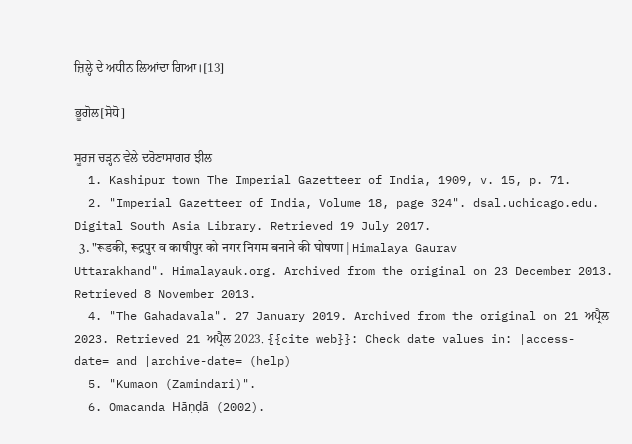ਜ਼ਿਲ੍ਹੇ ਦੇ ਅਧੀਨ ਲਿਆਂਦਾ ਗਿਆ।[13]

ਭੂਗੋਲ[ਸੋਧੋ]

ਸੂਰਜ ਚੜ੍ਹਨ ਵੇਲੇ ਦਰੋਣਾਸਾਗਰ ਝੀਲ
  1. Kashipur town The Imperial Gazetteer of India, 1909, v. 15, p. 71.
  2. "Imperial Gazetteer of India, Volume 18, page 324". dsal.uchicago.edu. Digital South Asia Library. Retrieved 19 July 2017.
  3. "रूडकी, रूद्रपुर व काषीपुर को नगर निगम बनाने की घोषणा | Himalaya Gaurav Uttarakhand". Himalayauk.org. Archived from the original on 23 December 2013. Retrieved 8 November 2013.
  4. "The Gahadavala". 27 January 2019. Archived from the original on 21 ਅਪ੍ਰੈਲ 2023. Retrieved 21 ਅਪ੍ਰੈਲ 2023. {{cite web}}: Check date values in: |access-date= and |archive-date= (help)
  5. "Kumaon (Zamindari)".
  6. Omacanda Hāṇḍā (2002).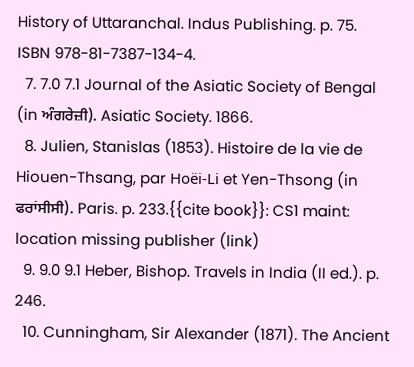History of Uttaranchal. Indus Publishing. p. 75. ISBN 978-81-7387-134-4.
  7. 7.0 7.1 Journal of the Asiatic Society of Bengal (in ਅੰਗਰੇਜ਼ੀ). Asiatic Society. 1866.
  8. Julien, Stanislas (1853). Histoire de la vie de Hiouen-Thsang, par Hoëi-Li et Yen-Thsong (in ਫਰਾਂਸੀਸੀ). Paris. p. 233.{{cite book}}: CS1 maint: location missing publisher (link)
  9. 9.0 9.1 Heber, Bishop. Travels in India (II ed.). p. 246.
  10. Cunningham, Sir Alexander (1871). The Ancient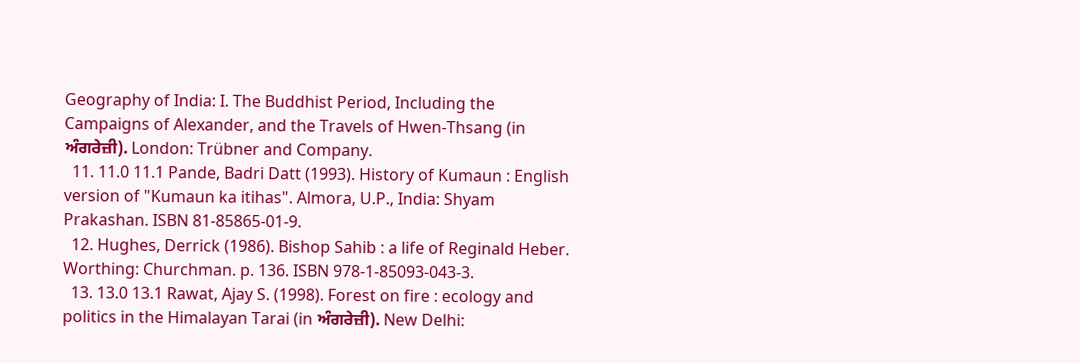Geography of India: I. The Buddhist Period, Including the Campaigns of Alexander, and the Travels of Hwen-Thsang (in ਅੰਗਰੇਜ਼ੀ). London: Trübner and Company.
  11. 11.0 11.1 Pande, Badri Datt (1993). History of Kumaun : English version of "Kumaun ka itihas". Almora, U.P., India: Shyam Prakashan. ISBN 81-85865-01-9.
  12. Hughes, Derrick (1986). Bishop Sahib : a life of Reginald Heber. Worthing: Churchman. p. 136. ISBN 978-1-85093-043-3.
  13. 13.0 13.1 Rawat, Ajay S. (1998). Forest on fire : ecology and politics in the Himalayan Tarai (in ਅੰਗਰੇਜ਼ੀ). New Delhi: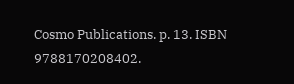Cosmo Publications. p. 13. ISBN 9788170208402.